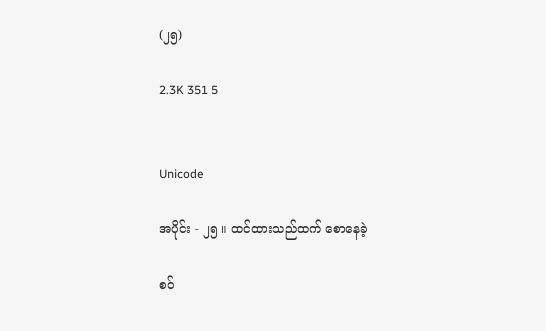(၂၅)

2.3K 351 5


Unicode

အပိုင်း - ၂၅ ။ ထင်ထားသည်ထက် စောနေခဲ့

စဝ်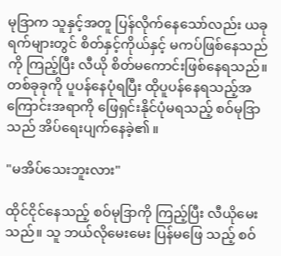မုဒြာက သူနှင့်အတူ ပြန်လိုက်နေသော်လည်း ယခုရက်များတွင် စိတ်နှင့်ကိုယ်နှင့် မကပ်ဖြစ်နေသည်ကို ကြည့်ပြီး လီယို စိတ်မကောင်းဖြစ်နေရသည်။ တစ်ခုခုကို ပူပန်နေပုံရပြီး ထိုပူပန်နေရသည့်အကြောင်းအရာကို ဖြေရှင်းနိုင်ပုံမရသည့် စဝ်မုဒြာသည် အိပ်ရေးပျက်နေခဲ့၏။

"မအိပ်သေးဘူးလား"

ထိုင်ငိုင်နေသည့် စဝ်မုဒြာကို ကြည့်ပြီး လီယိုမေးသည်။ သူ ဘယ်လိုမေးမေး ပြန်မဖြေ သည့် စဝ်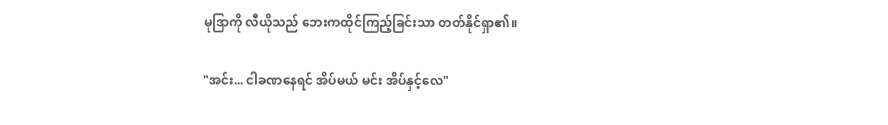မုဒြာကို လီယိုသည် ဘေးကထိုင်ကြည့်ခြင်းသာ တတ်နိုင်ရှာ၏။

"အင်း... ငါခဏနေရင် အိပ်မယ် မင်း အိပ်နှင့်လေ"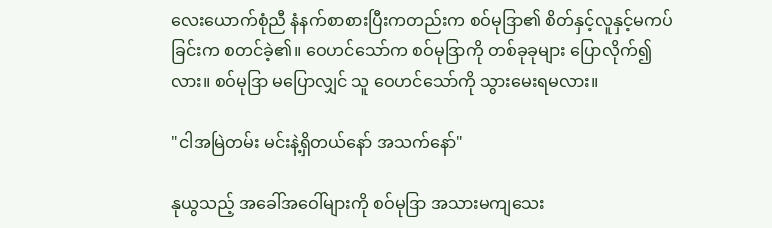လေးယောက်စုံညီ နံနက်စာစားပြီးကတည်းက စဝ်မုဒြာ၏ စိတ်နှင့်လူနှင့်မကပ်ခြင်းက စတင်ခဲ့၏။ ဝေဟင်သော်က စဝ်မုဒြာကို တစ်ခုခုများ ပြောလိုက်၍လား။ စဝ်မုဒြာ မပြောလျှင် သူ ဝေဟင်သော်ကို သွားမေးရမလား။

"ငါအမြဲတမ်း မင်းနဲ့ရှိတယ်နော် အသက်နော်"

နုယွသည့် အခေါ်အဝေါ်များကို စဝ်မုဒြာ အသားမကျသေး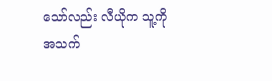သော်လည်း လီယိုက သူ့ကို အသက်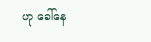ဟု ခေါ်နေ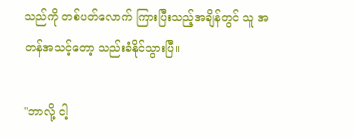သည်ကို တစ်ပတ်လောက် ကြားပြီးသည့်အချိန်တွင် သူ အတန်အသင့်တော့ သည်းခံနိုင်သွားပြီ။

"ဘာလို့ ငါ့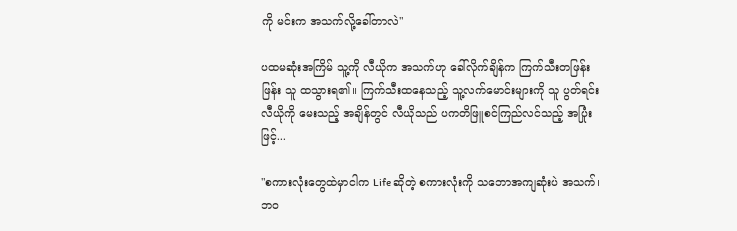ကို မင်းက အသက်လို့ခေါ်တာလဲ"

ပထမဆုံးအကြိမ် သူ့ကို လီယိုက အသက်ဟု ခေါ်လိုက်ချိန်က ကြက်သီးတဖြန်းဖြန်း သူ ထသွားရ၏။ ကြက်သီးထနေသည့် သူ့လက်မောင်းများကို သူ ပွတ်ရင်း လီယိုကို မေးသည့် အချိန်တွင် လီယိုသည် ပကတိဖြူစင်ကြည်လင်သည့် အပြုံးဖြင့်...

"စကားလုံးတွေထဲမှာငါက Life ဆိုတဲ့ စကားလုံးကို သဘောအကျဆုံးပဲ အသက်၊ ဘဝ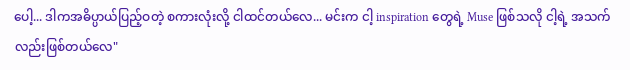ပေါ့... ဒါကအဓိပ္ပာယ်ပြည့်ဝတဲ့ စကားလုံးလို့ ငါထင်တယ်လေ... မင်းက ငါ့ inspiration တွေရဲ့ Muse ဖြစ်သလို ငါ့ရဲ့ အသက်လည်းဖြစ်တယ်လေ"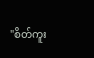"စိတ်ကူး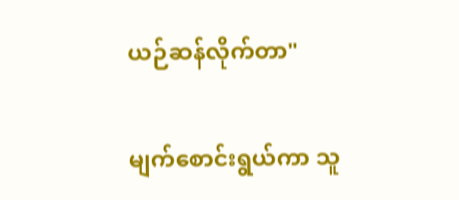ယဉ်ဆန်လိုက်တာ"

မျက်စောင်းရွယ်ကာ သူ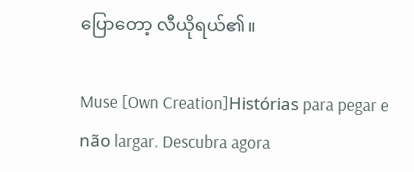ပြောတော့ လီယိုရယ်၏။

Muse [Own Creation]Histórias para pegar e não largar. Descubra agora